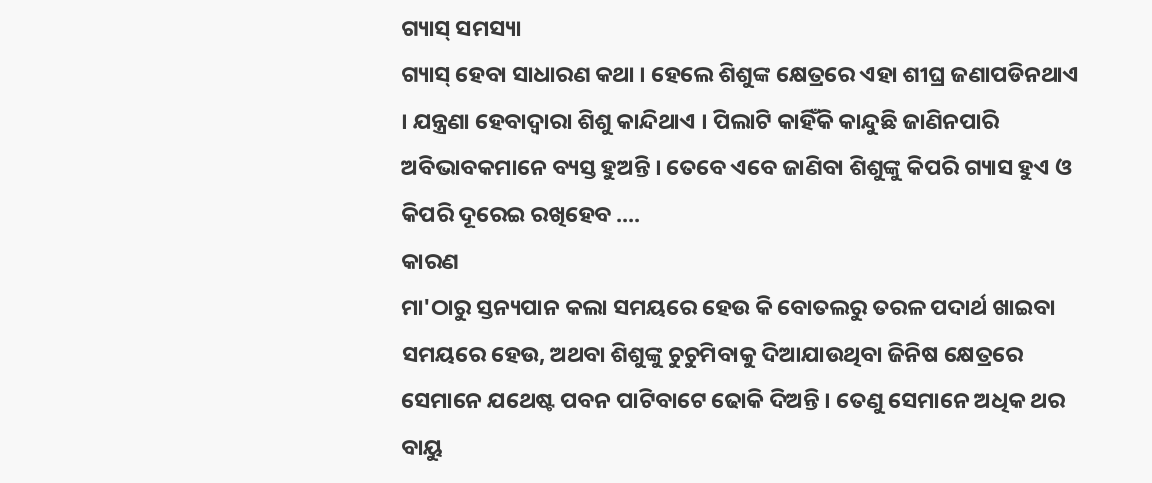ଗ୍ୟାସ୍ ସମସ୍ୟା
ଗ୍ୟାସ୍ ହେବା ସାଧାରଣ କଥା । ହେଲେ ଶିଶୁଙ୍କ କ୍ଷେତ୍ରରେ ଏହା ଶୀଘ୍ର ଜଣାପଡିନଥାଏ । ଯନ୍ତ୍ରଣା ହେବାଦ୍ଵାରା ଶିଶୁ କାନ୍ଦିଥାଏ । ପିଲାଟି କାହିଁକି କାନ୍ଦୁଛି ଜାଣିନପାରି ଅବିଭାବକମାନେ ବ୍ୟସ୍ତ ହୁଅନ୍ତି । ତେବେ ଏବେ ଜାଣିବା ଶିଶୁଙ୍କୁ କିପରି ଗ୍ୟାସ ହୁଏ ଓ କିପରି ଦୂରେଇ ରଖିହେବ ....
କାରଣ
ମା'ଠାରୁ ସ୍ତନ୍ୟପାନ କଲା ସମୟରେ ହେଉ କି ବୋତଲରୁ ତରଳ ପଦାର୍ଥ ଖାଇବା ସମୟରେ ହେଉ, ଅଥବା ଶିଶୁଙ୍କୁ ଚୁଚୁମିବାକୁ ଦିଆଯାଉଥିବା ଜିନିଷ କ୍ଷେତ୍ରରେ ସେମାନେ ଯଥେଷ୍ଟ ପବନ ପାଟିବାଟେ ଢୋକି ଦିଅନ୍ତି । ତେଣୁ ସେମାନେ ଅଧିକ ଥର ବାୟୁ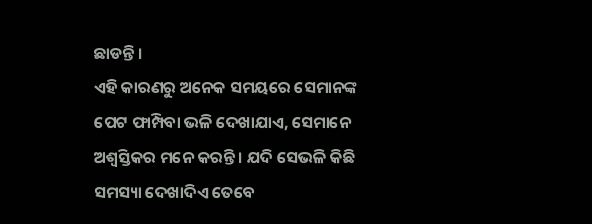ଛାଡନ୍ତି ।
ଏହି କାରଣରୁ ଅନେକ ସମୟରେ ସେମାନଙ୍କ ପେଟ ଫାମ୍ପିବା ଭଳି ଦେଖାଯାଏ, ସେମାନେ ଅଶ୍ଵସ୍ତିକର ମନେ କରନ୍ତି । ଯଦି ସେଭଳି କିଛି ସମସ୍ୟା ଦେଖାଦିଏ ତେବେ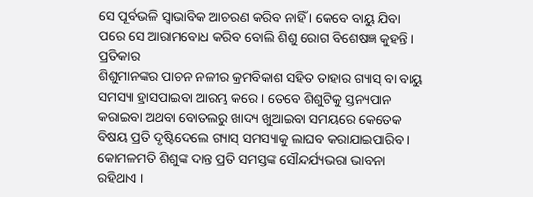ସେ ପୂର୍ବଭଳି ସ୍ଵାଭାବିକ ଆଚରଣ କରିବ ନାହିଁ । କେବେ ବାୟୁ ଯିବା ପରେ ସେ ଆରାମବୋଧ କରିବ ବୋଲି ଶିଶୁ ରୋଗ ବିଶେଷଜ୍ଞ କୁହନ୍ତି ।
ପ୍ରତିକାର
ଶିଶୁମାନଙ୍କର ପାଚନ ନଳୀର କ୍ରମବିକାଶ ସହିତ ତାହାର ଗ୍ୟାସ୍ ବା ବାୟୁ ସମସ୍ୟା ହ୍ରାସପାଇବା ଆରମ୍ଭ କରେ । ତେବେ ଶିଶୁଟିକୁ ସ୍ତନ୍ୟପାନ କରାଇବା ଅଥବା ବୋତଲରୁ ଖାଦ୍ୟ ଖୁଆଇବା ସମୟରେ କେତେକ ବିଷୟ ପ୍ରତି ଦୃଷ୍ଟିଦେଲେ ଗ୍ୟାସ୍ ସମସ୍ୟାକୁ ଲାଘବ କରାଯାଇପାରିବ ।
କୋମଳମତି ଶିଶୁଙ୍କ ଦାନ୍ତ ପ୍ରତି ସମସ୍ତଙ୍କ ସୌନ୍ଦର୍ଯ୍ୟଭରା ଭାବନା ରହିଥାଏ ।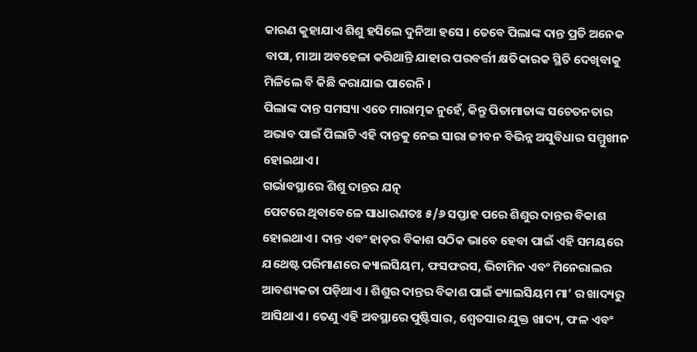କାରଣ କୁହାଯାଏ ଶିଶୁ ହସିଲେ ଦୁନିଆ ହସେ । ତେବେ ପିଲାଙ୍କ ଦାନ୍ତ ପ୍ରତି ଅନେକ ବାପା, ମାଆ ଅବହେଳା କରିଥାନ୍ତି ଯାହାର ପରବର୍ତ୍ତୀ କ୍ଷତିକାରକ ସ୍ଥିତି ଦେଖିବାକୁ ମିଳିଲେ ବି କିଛି କରାଯାଇ ପାରେନି ।
ପିଲାଙ୍କ ଦାନ୍ତ ସମସ୍ୟା ଏତେ ମାରାତ୍ମକ ନୁହେଁ, କିନ୍ତୁ ପିତାମାତାଙ୍କ ସଚେତନତାର ଅଭାବ ପାଇଁ ପିଲାଟି ଏହି ଦାନ୍ତକୁ ନେଇ ସାରା ଜୀବନ ବିଭିନ୍ନ ଅସୁବିଧାର ସମ୍ମୁଖୀନ ହୋଇଥାଏ ।
ଗର୍ଭାବସ୍ଥାରେ ଶିଶୁ ଦାନ୍ତର ଯତ୍ନ
ପେଟରେ ଥିବାବେଳେ ସାଧାରଣତଃ ୫/୬ ସପ୍ତାହ ପରେ ଶିଶୁର ଦାନ୍ତର ବିକାଶ ହୋଇଥାଏ । ଦାନ୍ତ ଏବଂ ହାଡ଼ର ବିକାଶ ସଠିକ ଭାବେ ହେବା ପାଇଁ ଏହି ସମୟରେ ଯଥେଷ୍ଟ ପରିମାଣରେ କ୍ୟାଲସିୟମ, ଫସଫରସ, ଭିଟାମିନ ଏବଂ ମିନେରାଲର ଆବଶ୍ୟକତା ପଡ଼ିଥାଏ । ଶିଶୁର ଦାନ୍ତର ବିକାଶ ପାଇଁ କ୍ୟାଲସିୟମ ମା’ ର ଖାଦ୍ୟରୁ ଆସିଥାଏ । ତେଣୁ ଏହି ଅବସ୍ଥାରେ ପୁଷ୍ଟିସାର, ଶ୍ଵେତସାର ଯୁକ୍ତ ଖାଦ୍ୟ, ଫଳ ଏବଂ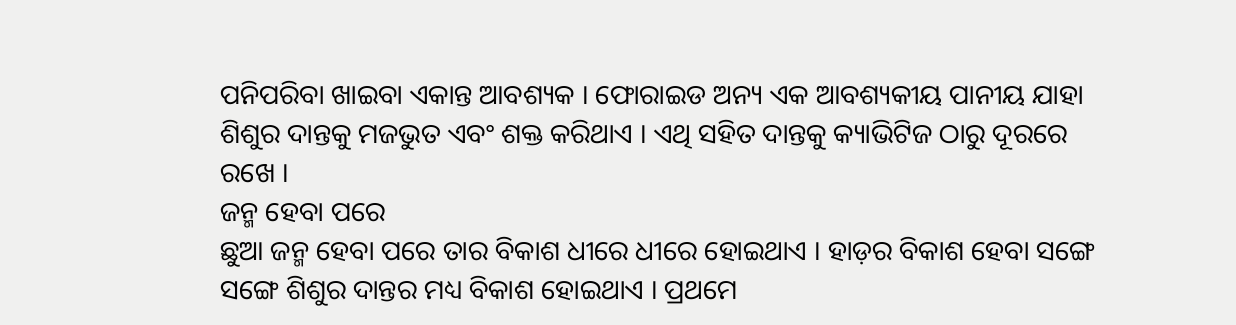ପନିପରିବା ଖାଇବା ଏକାନ୍ତ ଆବଶ୍ୟକ । ଫୋରାଇଡ ଅନ୍ୟ ଏକ ଆବଶ୍ୟକୀୟ ପାନୀୟ ଯାହା ଶିଶୁର ଦାନ୍ତକୁ ମଜଭୁତ ଏବଂ ଶକ୍ତ କରିଥାଏ । ଏଥି ସହିତ ଦାନ୍ତକୁ କ୍ୟାଭିଟିଜ ଠାରୁ ଦୂରରେ ରଖେ ।
ଜନ୍ମ ହେବା ପରେ
ଛୁଆ ଜନ୍ମ ହେବା ପରେ ତାର ବିକାଶ ଧୀରେ ଧୀରେ ହୋଇଥାଏ । ହାଡ଼ର ବିକାଶ ହେବା ସଙ୍ଗେ ସଙ୍ଗେ ଶିଶୁର ଦାନ୍ତର ମଧ୍ୟ ବିକାଶ ହୋଇଥାଏ । ପ୍ରଥମେ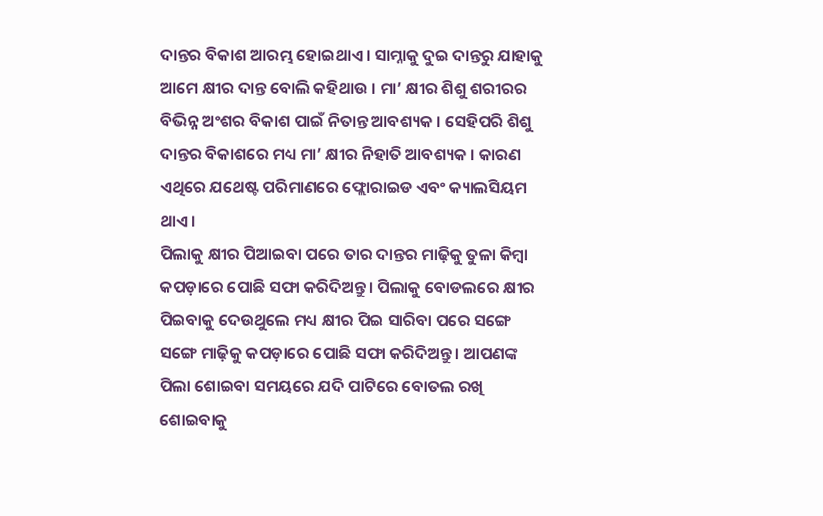ଦାନ୍ତର ବିକାଶ ଆରମ୍ଭ ହୋଇଥାଏ । ସାମ୍ନାକୁ ଦୁଇ ଦାନ୍ତରୁ ଯାହାକୁ ଆମେ କ୍ଷୀର ଦାନ୍ତ ବୋଲି କହିଥାଉ । ମା’ କ୍ଷୀର ଶିଶୁ ଶରୀରର ବିଭିନ୍ନ ଅଂଶର ବିକାଶ ପାଇଁ ନିତାନ୍ତ ଆବଶ୍ୟକ । ସେହିପରି ଶିଶୁ ଦାନ୍ତର ବିକାଶରେ ମଧ୍ୟ ମା’ କ୍ଷୀର ନିହାତି ଆବଶ୍ୟକ । କାରଣ ଏଥିରେ ଯଥେଷ୍ଟ ପରିମାଣରେ ଫ୍ଲୋରାଇଡ ଏବଂ କ୍ୟାଲସିୟମ ଥାଏ ।
ପିଲାକୁ କ୍ଷୀର ପିଆଇବା ପରେ ତାର ଦାନ୍ତର ମାଢ଼ିକୁ ତୁଳା କିମ୍ବା କପଡ଼ାରେ ପୋଛି ସଫା କରିଦିଅନ୍ତୁ। ପିଲାକୁ ବୋଡଲରେ କ୍ଷୀର ପିଇବାକୁ ଦେଉଥୁଲେ ମଧ୍ୟ କ୍ଷୀର ପିଇ ସାରିବା ପରେ ସଙ୍ଗେ ସଙ୍ଗେ ମାଢ଼ିକୁ କପଡ଼ାରେ ପୋଛି ସଫା କରିଦିଅନ୍ତୁ । ଆପଣଙ୍କ ପିଲା ଶୋଇବା ସମୟରେ ଯଦି ପାଟିରେ ବୋତଲ ରଖି ଶୋଇବାକୁ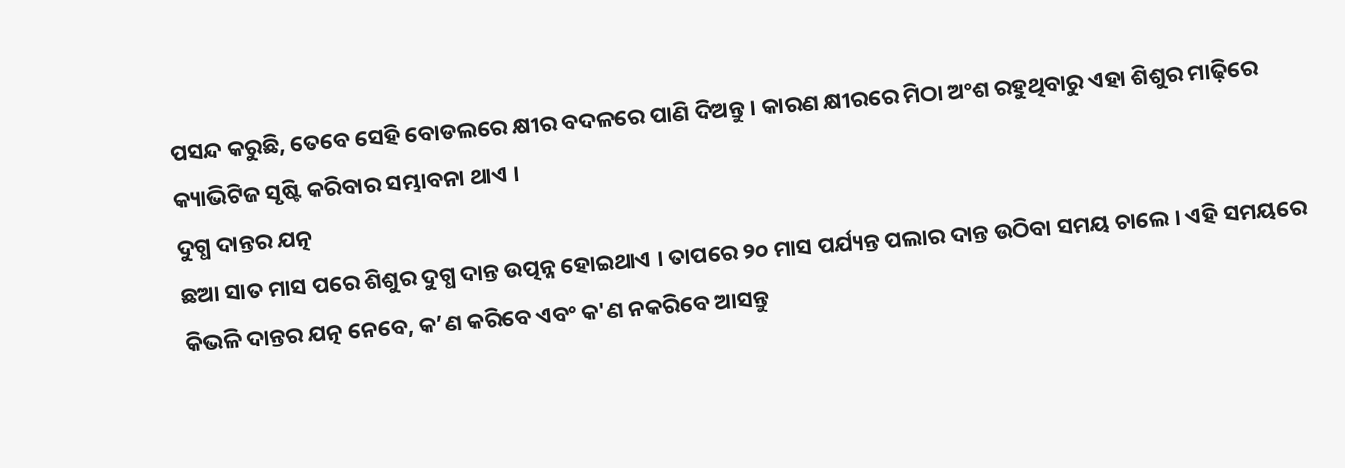ପସନ୍ଦ କରୁଛି, ତେବେ ସେହି ବୋଡଲରେ କ୍ଷୀର ବଦଳରେ ପାଣି ଦିଅନ୍ତୁ । କାରଣ କ୍ଷୀରରେ ମିଠା ଅଂଶ ରହୁଥିବାରୁ ଏହା ଶିଶୁର ମାଢ଼ିରେ କ୍ୟାଭିଟିଜ ସୃଷ୍ଟି କରିବାର ସମ୍ଭାବନା ଥାଏ ।
ଦୁଗ୍ଧ ଦାନ୍ତର ଯତ୍ନ
ଛଆ ସାତ ମାସ ପରେ ଶିଶୁର ଦୁଗ୍ଧ ଦାନ୍ତ ଉତ୍ପନ୍ନ ହୋଇଥାଏ । ତାପରେ ୨୦ ମାସ ପର୍ଯ୍ୟନ୍ତ ପଲାର ଦାନ୍ତ ଉଠିବା ସମୟ ଚାଲେ । ଏହି ସମୟରେ କିଭଳି ଦାନ୍ତର ଯତ୍ନ ନେବେ, କ’ଣ କରିବେ ଏବଂ କ'ଣ ନକରିବେ ଆସନ୍ତୁ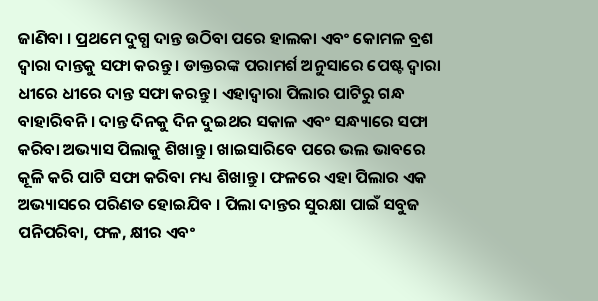ଜାଣିବା । ପ୍ରଥମେ ଦୁଗ୍ଧ ଦାନ୍ତ ଉଠିବା ପରେ ହାଲକା ଏବଂ କୋମଳ ବ୍ରଶ ଦ୍ଵାରା ଦାନ୍ତକୁ ସଫା କରନ୍ତୁ । ଡାକ୍ତରଙ୍କ ପରାମର୍ଶ ଅନୁସାରେ ପେଷ୍ଟ ଦ୍ଵାରା ଧୀରେ ଧୀରେ ଦାନ୍ତ ସଫା କରନ୍ତୁ । ଏହାଦ୍ଵାରା ପିଲାର ପାଟିରୁ ଗନ୍ଧ ବାହାରିବନି । ଦାନ୍ତ ଦିନକୁ ଦିନ ଦୁଇଥର ସକାଳ ଏବଂ ସନ୍ଧ୍ୟାରେ ସଫା କରିବା ଅଭ୍ୟାସ ପିଲାକୁ ଶିଖାନ୍ତୁ । ଖାଇସାରିବେ ପରେ ଭଲ ଭାବରେ କୂଳି କରି ପାଟି ସଫା କରିବା ମଧ୍ୟ ଶିଖାନ୍ତୁ । ଫଳରେ ଏହା ପିଲାର ଏକ ଅଭ୍ୟାସରେ ପରିଣତ ହୋଇଯିବ । ପିଲା ଦାନ୍ତର ସୁରକ୍ଷା ପାଇଁ ସବୁଜ ପନିପରିବା, ଫଳ, କ୍ଷୀର ଏବଂ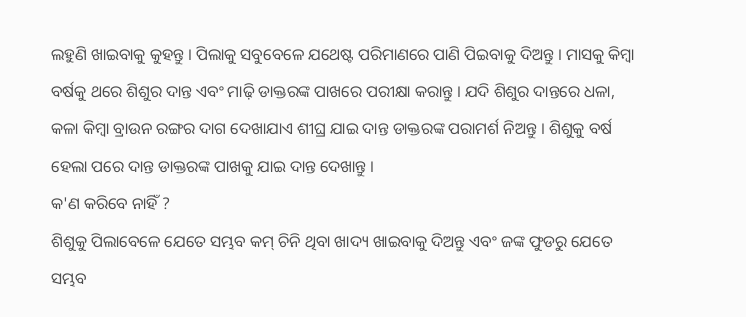ଲହୁଣି ଖାଇବାକୁ କୁହନ୍ତୁ । ପିଲାକୁ ସବୁବେଳେ ଯଥେଷ୍ଟ ପରିମାଣରେ ପାଣି ପିଇବାକୁ ଦିଅନ୍ତୁ । ମାସକୁ କିମ୍ବା ବର୍ଷକୁ ଥରେ ଶିଶୁର ଦାନ୍ତ ଏବଂ ମାଢ଼ି ଡାକ୍ତରଙ୍କ ପାଖରେ ପରୀକ୍ଷା କରାନ୍ତୁ । ଯଦି ଶିଶୁର ଦାନ୍ତରେ ଧଳା, କଳା କିମ୍ବା ବ୍ରାଉନ ରଙ୍ଗର ଦାଗ ଦେଖାଯାଏ ଶୀଘ୍ର ଯାଇ ଦାନ୍ତ ଡାକ୍ତରଙ୍କ ପରାମର୍ଶ ନିଅନ୍ତୁ । ଶିଶୁକୁ ବର୍ଷ ହେଲା ପରେ ଦାନ୍ତ ଡାକ୍ତରଙ୍କ ପାଖକୁ ଯାଇ ଦାନ୍ତ ଦେଖାନ୍ତୁ ।
କ'ଣ କରିବେ ନାହିଁ ?
ଶିଶୁକୁ ପିଲାବେଳେ ଯେତେ ସମ୍ଭବ କମ୍ ଚିନି ଥିବା ଖାଦ୍ୟ ଖାଇବାକୁ ଦିଅନ୍ତୁ ଏବଂ ଜଙ୍କ ଫୁଡରୁ ଯେତେ ସମ୍ଭବ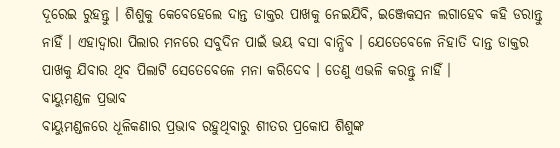ଦୂରେଇ ରୁହନ୍ତୁ । ଶିଶୁକୁ କେବେହେଲେ ଦାନ୍ତ ଡାକ୍ତର ପାଖକୁ ନେଇଯିବି, ଇଞ୍ଜେକସନ ଲଗାହେବ କହି ଡରାନ୍ତୁ ନାହିଁ । ଏହାଦ୍ଵାରା ପିଲାର ମନରେ ସବୁଦିନ ପାଇଁ ଭୟ ବସା ବାନ୍ଧିବ । ଯେତେବେଳେ ନିହାତି ଦାନ୍ତ ଡାକ୍ତର ପାଖକୁ ଯିବାର ଥିବ ପିଲାଟି ସେତେବେଳେ ମନା କରିଦେବ । ତେଣୁ ଏଭଳି କରନ୍ତୁ ନାହିଁ ।
ବାୟୁମଣ୍ଡଳ ପ୍ରଭାବ
ବାୟୁମଣ୍ଡଳରେ ଧୂଳିକଣାର ପ୍ରଭାବ ରହୁଥିବାରୁ ଶୀତର ପ୍ରକୋପ ଶିଶୁଙ୍କ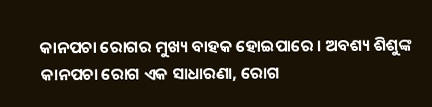କାନପଚା ରୋଗର ମୁଖ୍ୟ ବାହକ ହୋଇପାରେ । ଅବଶ୍ୟ ଶିଶୁଙ୍କ କାନପଚା ରୋଗ ଏକ ସାଧାରଣା, ରୋଗ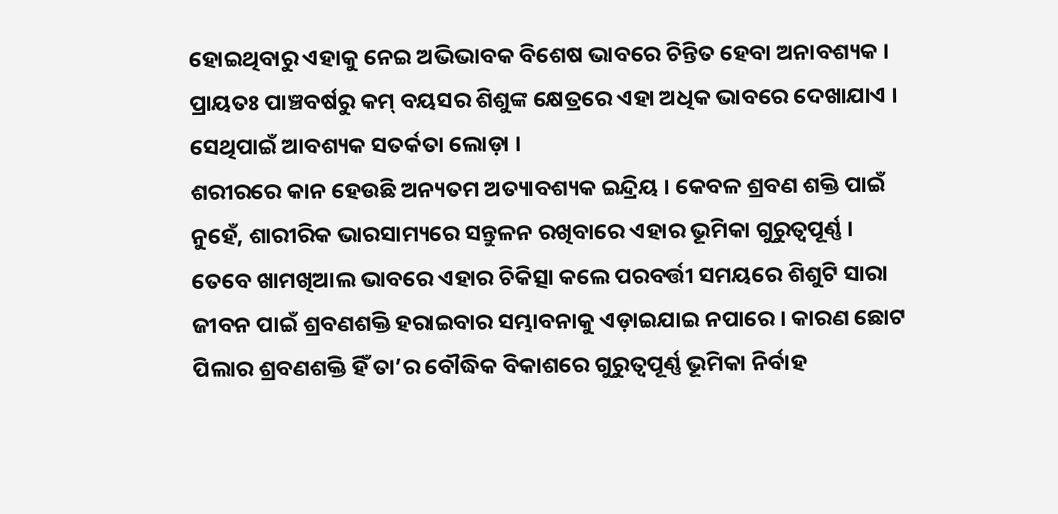ହୋଇଥିବାରୁ ଏହାକୁ ନେଇ ଅଭିଭାବକ ବିଶେଷ ଭାବରେ ଚିନ୍ତିତ ହେବା ଅନାବଶ୍ୟକ । ପ୍ରାୟତଃ ପାଞ୍ଚବର୍ଷରୁ କମ୍ ବୟସର ଶିଶୁଙ୍କ କ୍ଷେତ୍ରରେ ଏହା ଅଧିକ ଭାବରେ ଦେଖାଯାଏ । ସେଥିପାଇଁ ଆବଶ୍ୟକ ସତର୍କତା ଲୋଡ଼ା ।
ଶରୀରରେ କାନ ହେଉଛି ଅନ୍ୟତମ ଅତ୍ୟାବଶ୍ୟକ ଇନ୍ଦ୍ରିୟ । କେବଳ ଶ୍ରବଣ ଶକ୍ତି ପାଇଁ ନୁହେଁ, ଶାରୀରିକ ଭାରସାମ୍ୟରେ ସନ୍ତୁଳନ ରଖିବାରେ ଏହାର ଭୂମିକା ଗୁରୁତ୍ଵପୂର୍ଣ୍ଣ । ତେବେ ଖାମଖିଆଲ ଭାବରେ ଏହାର ଚିକିତ୍ସା କଲେ ପରବର୍ତ୍ତୀ ସମୟରେ ଶିଶୁଟି ସାରା ଜୀବନ ପାଇଁ ଶ୍ରବଣଶକ୍ତି ହରାଇବାର ସମ୍ଭାବନାକୁ ଏଡ଼ାଇଯାଇ ନପାରେ । କାରଣ ଛୋଟ ପିଲାର ଶ୍ରବଣଶକ୍ତି ହିଁ ତା’ର ବୌଦ୍ଧିକ ବିକାଶରେ ଗୁରୁତ୍ଵପୂର୍ଣ୍ଣ ଭୂମିକା ନିର୍ବାହ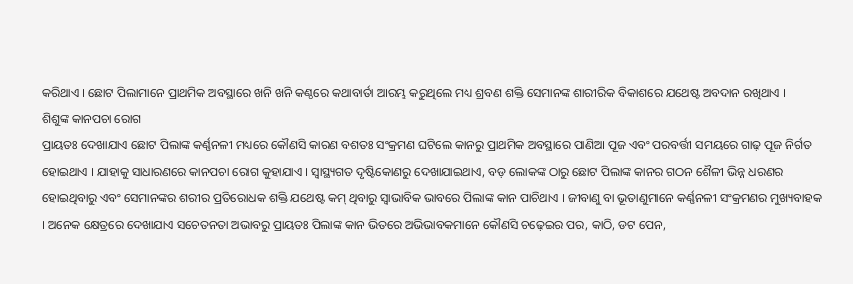କରିଥାଏ । ଛୋଟ ପିଲାମାନେ ପ୍ରାଥମିକ ଅବସ୍ଥାରେ ଖନି ଖନି କଣ୍ଠରେ କଥାବାର୍ତା ଆରମ୍ଭ କରୁଥିଲେ ମଧ୍ୟ ଶ୍ରବଣ ଶକ୍ତି ସେମାନଙ୍କ ଶାରୀରିକ ବିକାଶରେ ଯଥେଷ୍ଟ ଅବଦାନ ରଖିଥାଏ ।
ଶିଶୁଙ୍କ କାନପଚା ରୋଗ
ପ୍ରାୟତଃ ଦେଖାଯାଏ ଛୋଟ ପିଲାଙ୍କ କର୍ଣ୍ଣନଳୀ ମଧ୍ୟରେ କୌଣସି କାରଣ ବଶତଃ ସଂକ୍ରମଣ ଘଟିଲେ କାନରୁ ପ୍ରାଥମିକ ଅବସ୍ଥାରେ ପାଣିଆ ପୂଜ ଏବଂ ପରବର୍ତ୍ତୀ ସମୟରେ ଗାଢ଼ ପୂଜ ନିର୍ଗତ ହୋଇଥାଏ । ଯାହାକୁ ସାଧାରଣରେ କାନପଚା ରୋଗ କୁହାଯାଏ । ସ୍ଵାସ୍ଥ୍ୟଗତ ଦୃଷ୍ଟିକୋଣରୁ ଦେଖାଯାଇଥାଏ, ବଡ଼ ଲୋକଙ୍କ ଠାରୁ ଛୋଟ ପିଲାଙ୍କ କାନର ଗଠନ ଶୈଳୀ ଭିନ୍ନ ଧରଣର ହୋଇଥିବାରୁ ଏବଂ ସେମାନଙ୍କର ଶରୀର ପ୍ରତିରୋଧକ ଶକ୍ତି ଯଥେଷ୍ଟ କମ୍ ଥିବାରୁ ସ୍ଵାଭାବିକ ଭାବରେ ପିଲାଙ୍କ କାନ ପାଚିଥାଏ । ଜୀବାଣୁ ବା ଭୂତାଣୁମାନେ କର୍ଣ୍ଣନଳୀ ସଂକ୍ରମଣର ମୁଖ୍ୟବାହକ । ଅନେକ କ୍ଷେତ୍ରରେ ଦେଖାଯାଏ ସଚେତନତା ଅଭାବରୁ ପ୍ରାୟତଃ ପିଲାଙ୍କ କାନ ଭିତରେ ଅଭିଭାବକମାନେ କୌଣସି ଚଢ଼େଇର ପର, କାଠି, ଡଟ ପେନ,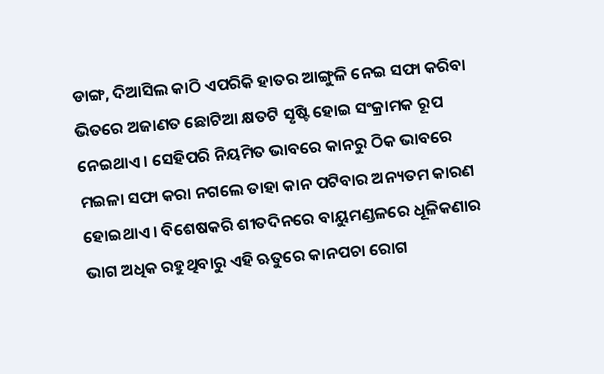ଡାଙ୍ଗ, ଦିଆସିଲ କାଠି ଏପରିକି ହାତର ଆଙ୍ଗୁଳି ନେଇ ସଫା କରିବା ଭିତରେ ଅଜାଣତ ଛୋଟିଆ କ୍ଷତଟି ସୃଷ୍ଟି ହୋଇ ସଂକ୍ରାମକ ରୂପ ନେଇଥାଏ । ସେହିପରି ନିୟମିତ ଭାବରେ କାନରୁ ଠିକ ଭାବରେ ମଇଳା ସଫା କରା ନଗଲେ ତାହା କାନ ପଟିବାର ଅନ୍ୟତମ କାରଣ ହୋଇଥାଏ । ବିଶେଷକରି ଶୀତଦିନରେ ବାୟୁମଣ୍ଡଳରେ ଧୂଳିକଣାର ଭାଗ ଅଧିକ ରହୁଥିବାରୁ ଏହି ଋତୁରେ କାନପଚା ରୋଗ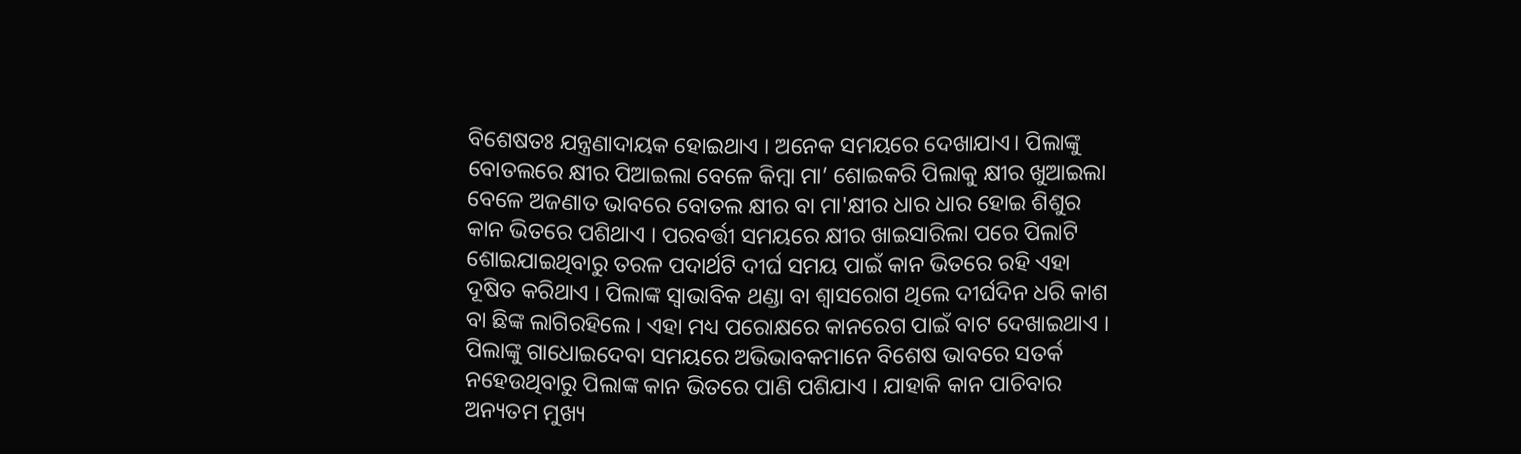ବିଶେଷତଃ ଯନ୍ତ୍ରଣାଦାୟକ ହୋଇଥାଏ । ଅନେକ ସମୟରେ ଦେଖାଯାଏ। ପିଲାଙ୍କୁ ବୋତଲରେ କ୍ଷୀର ପିଆଇଲା ବେଳେ କିମ୍ବା ମା’ ଶୋଇକରି ପିଲାକୁ କ୍ଷୀର ଖୁଆଇଲା ବେଳେ ଅଜଣାତ ଭାବରେ ବୋତଲ କ୍ଷୀର ବା ମା'କ୍ଷୀର ଧାର ଧାର ହୋଇ ଶିଶୁର କାନ ଭିତରେ ପଶିଥାଏ । ପରବର୍ତ୍ତୀ ସମୟରେ କ୍ଷୀର ଖାଇସାରିଲା ପରେ ପିଲାଟି ଶୋଇଯାଇଥିବାରୁ ତରଳ ପଦାର୍ଥଟି ଦୀର୍ଘ ସମୟ ପାଇଁ କାନ ଭିତରେ ରହି ଏହା ଦୂଷିତ କରିଥାଏ । ପିଲାଙ୍କ ସ୍ଵାଭାବିକ ଥଣ୍ଡା ବା ଶ୍ଵାସରୋଗ ଥିଲେ ଦୀର୍ଘଦିନ ଧରି କାଶ ବା ଛିଙ୍କ ଲାଗିରହିଲେ । ଏହା ମଧ୍ୟ ପରୋକ୍ଷରେ କାନରେଗ ପାଇଁ ବାଟ ଦେଖାଇଥାଏ । ପିଲାଙ୍କୁ ଗାଧୋଇଦେବା ସମୟରେ ଅଭିଭାବକମାନେ ବିଶେଷ ଭାବରେ ସତର୍କ ନହେଉଥିବାରୁ ପିଲାଙ୍କ କାନ ଭିତରେ ପାଣି ପଶିଯାଏ । ଯାହାକି କାନ ପାଚିବାର ଅନ୍ୟତମ ମୁଖ୍ୟ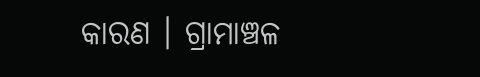କାରଣ । ଗ୍ରାମାଞ୍ଚଳ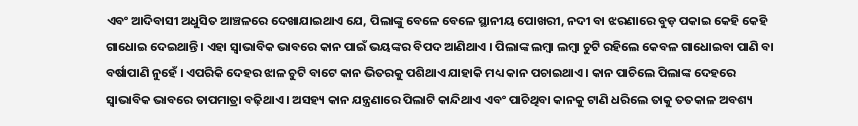ଏବଂ ଆଦିବାସୀ ଅଧୁସିତ ଆଞ୍ଚଳରେ ଦେଖାଯାଇଥାଏ ଯେ, ପିଲାଙ୍କୁ ବେଳେ ବେଳେ ସ୍ଥାନୀୟ ପୋଖରୀ, ନଦୀ ବା ଝରଣାରେ ବୁଡ଼ ପକାଇ କେହି କେହି ଗାଧୋଇ ଦେଇଥାନ୍ତି । ଏହା ସ୍ଵାଭାବିକ ଭାବରେ କାନ ପାଇଁ ଭୟଙ୍କର ବିପଦ ଆଣିଥାଏ । ପିଲାଙ୍କ ଲମ୍ବା ଲମ୍ବା ଚୁଟି ରହିଲେ କେବଳ ଗାଧୋଇବା ପାଣି ବା ବର୍ଷାପାଣି ନୁହେଁ । ଏପରିକି ଦେହର ଝାଳ ଚୁଟି ବାଟେ କାନ ଭିତରକୁ ପଶିଥାଏ ଯାହାକି ମଧ୍ୟ କାନ ପଚାଇଥାଏ । କାନ ପାଚିଲେ ପିଲାଙ୍କ ଦେହରେ ସ୍ଵାଭାବିକ ଭାବରେ ତାପମାତ୍ରା ବଢ଼ିଥାଏ । ଅସହ୍ୟ କାନ ଯନ୍ତ୍ରଣାରେ ପିଲାଟି କାନ୍ଦିଥାଏ ଏବଂ ପାଚିଥିବା କାନକୁ ଟାଣି ଧରିଲେ ତାକୁ ତତକାଳ ଅବଶ୍ୟ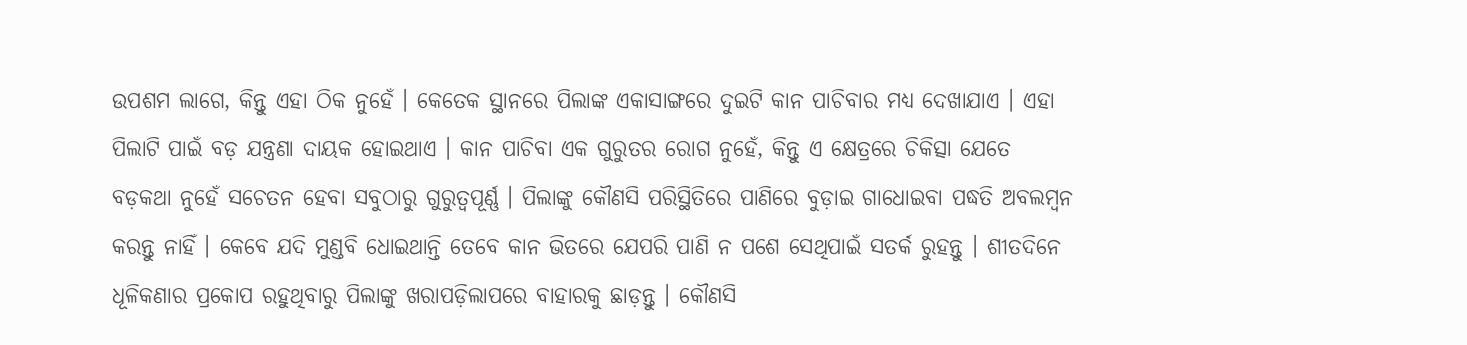ଉପଶମ ଲାଗେ, କିନ୍ତୁ ଏହା ଠିକ ନୁହେଁ । କେତେକ ସ୍ଥାନରେ ପିଲାଙ୍କ ଏକାସାଙ୍ଗରେ ଦୁଇଟି କାନ ପାଚିବାର ମଧ୍ୟ ଦେଖାଯାଏ । ଏହା ପିଲାଟି ପାଇଁ ବଡ଼ ଯନ୍ତ୍ରଣା ଦାୟକ ହୋଇଥାଏ । କାନ ପାଚିବା ଏକ ଗୁରୁତର ରୋଗ ନୁହେଁ, କିନ୍ତୁ ଏ କ୍ଷେତ୍ରରେ ଚିକିତ୍ସା ଯେତେ ବଡ଼କଥା ନୁହେଁ ସଚେତନ ହେବା ସବୁଠାରୁ ଗୁରୁତ୍ଵପୂର୍ଣ୍ଣ । ପିଲାଙ୍କୁ କୌଣସି ପରିସ୍ଥିତିରେ ପାଣିରେ ବୁଡ଼ାଇ ଗାଧୋଇବା ପଦ୍ଧତି ଅବଲମ୍ବନ କରନ୍ତୁ ନାହିଁ । କେବେ ଯଦି ମୁଣ୍ଡବି ଧୋଇଥାନ୍ତି ତେବେ କାନ ଭିତରେ ଯେପରି ପାଣି ନ ପଶେ ସେଥିପାଇଁ ସତର୍କ ରୁହନ୍ତୁ । ଶୀତଦିନେ ଧୂଳିକଣାର ପ୍ରକୋପ ରହୁଥିବାରୁ ପିଲାଙ୍କୁ ଖରାପଡ଼ିଲାପରେ ବାହାରକୁ ଛାଡ଼ନ୍ତୁ । କୌଣସି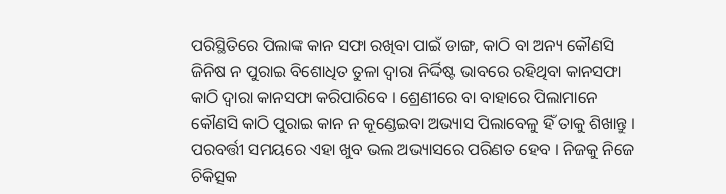ପରିସ୍ଥିତିରେ ପିଲାଙ୍କ କାନ ସଫା ରଖିବା ପାଇଁ ଡାଙ୍ଗ, କାଠି ବା ଅନ୍ୟ କୌଣସି ଜିନିଷ ନ ପୁରାଇ ବିଶୋଧିତ ତୁଳା ଦ୍ଵାରା ନିର୍ଦ୍ଦିଷ୍ଟ ଭାବରେ ରହିଥିବା କାନସଫା କାଠି ଦ୍ଵାରା କାନସଫା କରିପାରିବେ । ଶ୍ରେଣୀରେ ବା ବାହାରେ ପିଲାମାନେ କୌଣସି କାଠି ପୁରାଇ କାନ ନ କୂଣ୍ଡେଇବା ଅଭ୍ୟାସ ପିଲାବେଳୁ ହିଁ ତାକୁ ଶିଖାନ୍ତୁ । ପରବର୍ତ୍ତୀ ସମୟରେ ଏହା ଖୁବ ଭଲ ଅଭ୍ୟାସରେ ପରିଣତ ହେବ । ନିଜକୁ ନିଜେ ଚିକିତ୍ସକ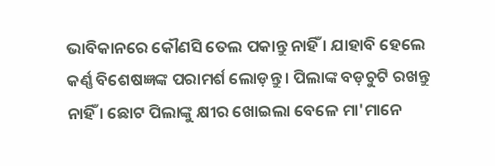ଭାବିକାନରେ କୌଣସି ତେଲ ପକାନ୍ତୁ ନାହିଁ । ଯାହାବି ହେଲେ କର୍ଣ୍ଣ ବିଶେଷଜ୍ଞଙ୍କ ପରାମର୍ଶ ଲୋଡ଼ନ୍ତୁ । ପିଲାଙ୍କ ବଡ଼ଚୁଟି ରଖନ୍ତୁ ନାହିଁ । ଛୋଟ ପିଲାଙ୍କୁ କ୍ଷୀର ଖୋଇଲା ବେଳେ ମା'ମାନେ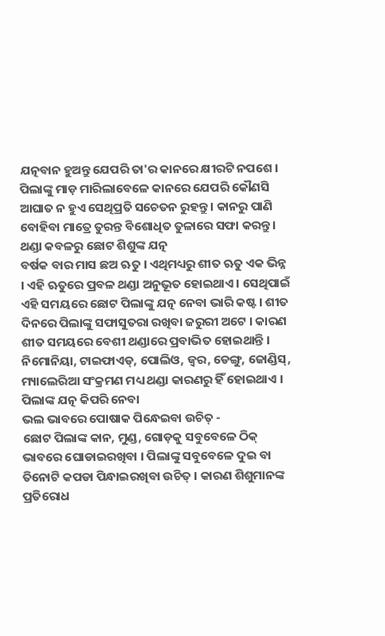ଯତ୍ନବାନ ହୁଅନ୍ତୁ ଯେପରି ତା'ର କାନରେ କ୍ଷୀରଟି ନପଶେ । ପିଲାଙ୍କୁ ମାଡ଼ ମାରିଲାବେଳେ କାନରେ ଯେପରି କୌଣସି ଆଘାତ ନ ହୁଏ ସେଥିପ୍ରତି ସଚେତନ ରୁହନ୍ତୁ । କାନରୁ ପାଣି ବୋହିବା ମାତ୍ରେ ତୁରନ୍ତ ବିଶୋଧିତ ତୁଳାରେ ସଫା କରନ୍ତୁ ।
ଥଣ୍ଡା କବଳରୁ ଛୋଟ ଶିଶୁଙ୍କ ଯତ୍ନ
ବର୍ଷକ ବାର ମାସ ଛଅ ଋତୁ । ଏଥିମଧ୍ୟରୁ ଶୀତ ଋତୁ ଏକ ଭିନ୍ନ । ଏହି ଋତୁରେ ପ୍ରବଳ ଥଣ୍ଡା ଅନୁଭୂତ ହୋଇଥାଏ । ସେଥିପାଇଁ ଏହି ସମୟରେ ଛୋଟ ପିଲାଙ୍କୁ ଯତ୍ନ ନେବା ଭାରି କଷ୍ଟ । ଶୀତ ଦିନରେ ପିଲାଙ୍କୁ ସଫାସୁତରା ରଖିବା ଜରୁରୀ ଅଟେ । କାରଣ ଶୀତ ସମୟରେ ବେଶୀ ଥଣ୍ଡାରେ ପ୍ରବାଭିତ ହୋଇଥାନ୍ତି । ନିମୋନିୟା, ଟାଇଫାଏଡ୍, ପୋଲିଓ, ଜ୍ୱର, ଡେଙ୍ଗୁ, ଜୋଣ୍ଡିସ୍, ମ୍ୟାଲେରିଆ ସଂକ୍ରମଣ ମଧ୍ୟ ଥଣ୍ଡା କାରଣରୁ ହିଁ ହୋଇଥାଏ ।
ପିଲାଙ୍କ ଯତ୍ନ କିପରି ନେବା
ଭଲ ଭାବରେ ପୋଷାକ ପିନ୍ଧେଇବା ଉଚିତ୍ -
ଛୋଟ ପିଲାଙ୍କ କାନ, ମୁଣ୍ଡ, ଗୋଡ଼କୁ ସବୁବେଳେ ଠିକ୍ ଭାବରେ ଘୋଡାଇରଖିବା । ପିଲାଙ୍କୁ ସବୁବେଳେ ଦୁଇ ବା ତିନୋଟି କପଡା ପିନ୍ଧାଇରଖିବା ଉଚିତ୍ । କାରଣ ଶିଶୁମାନଙ୍କ ପ୍ରତିରୋଧ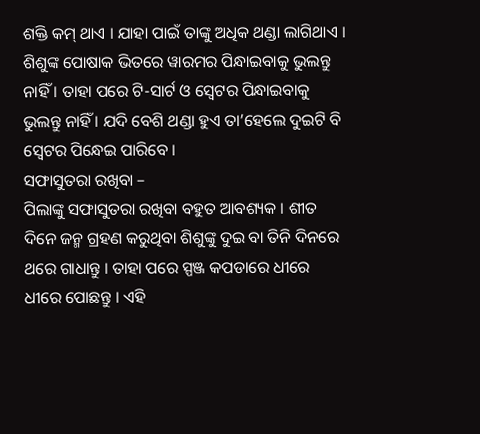ଶକ୍ତି କମ୍ ଥାଏ । ଯାହା ପାଇଁ ତାଙ୍କୁ ଅଧିକ ଥଣ୍ଡା ଲାଗିଥାଏ । ଶିଶୁଙ୍କ ପୋଷାକ ଭିତରେ ୱାରମର ପିନ୍ଧାଇବାକୁ ଭୁଲନ୍ତୁ ନାହିଁ । ତାହା ପରେ ଟି-ସାର୍ଟ ଓ ସ୍ୱେଟର ପିନ୍ଧାଇବାକୁ ଭୁଲନ୍ତୁ ନାହିଁ । ଯଦି ବେଶି ଥଣ୍ଡା ହୁଏ ତା’ହେଲେ ଦୁଇଟି ବି ସ୍ୱେଟର ପିନ୍ଧେଇ ପାରିବେ ।
ସଫାସୁତରା ରଖିବା –
ପିଲାଙ୍କୁ ସଫାସୁତରା ରଖିବା ବହୁତ ଆବଶ୍ୟକ । ଶୀତ ଦିନେ ଜନ୍ମ ଗ୍ରହଣ କରୁଥିବା ଶିଶୁଙ୍କୁ ଦୁଇ ବା ତିନି ଦିନରେ ଥରେ ଗାଧାନ୍ତୁ । ତାହା ପରେ ସ୍ପଞ୍ଜ କପଡାରେ ଧୀରେ ଧୀରେ ପୋଛନ୍ତୁ । ଏହି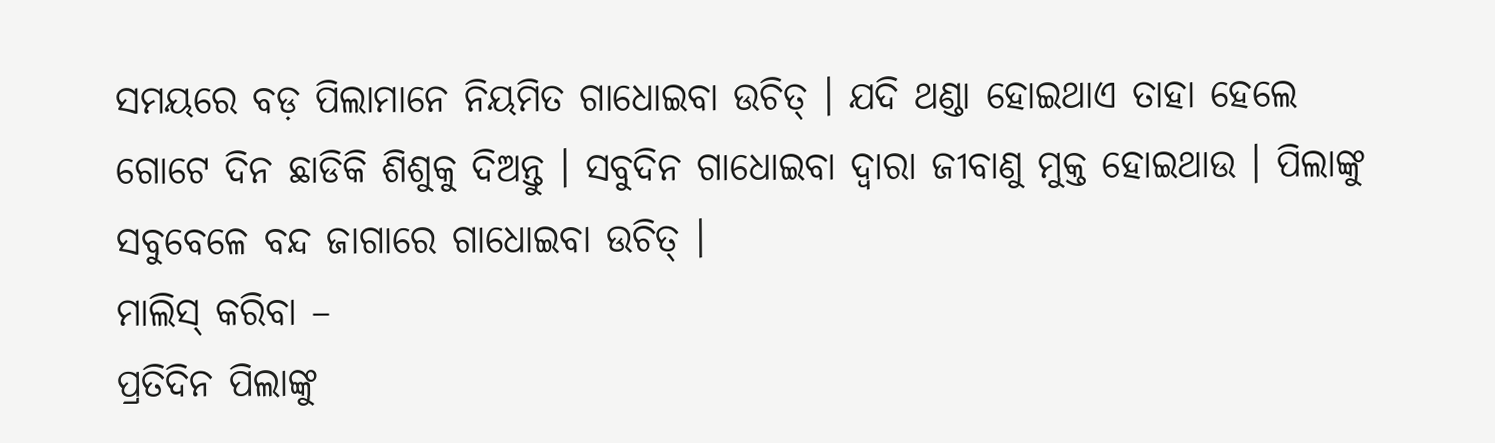ସମୟରେ ବଡ଼ ପିଲାମାନେ ନିୟମିତ ଗାଧୋଇବା ଉଚିତ୍ । ଯଦି ଥଣ୍ଡା ହୋଇଥାଏ ତାହା ହେଲେ ଗୋଟେ ଦିନ ଛାଡିକି ଶିଶୁକୁ ଦିଅନ୍ତୁ । ସବୁଦିନ ଗାଧୋଇବା ଦ୍ୱାରା ଜୀବାଣୁ ମୁକ୍ତ ହୋଇଥାଉ । ପିଲାଙ୍କୁ ସବୁବେଳେ ବନ୍ଦ ଜାଗାରେ ଗାଧୋଇବା ଉଚିତ୍ ।
ମାଲିସ୍ କରିବା –
ପ୍ରତିଦିନ ପିଲାଙ୍କୁ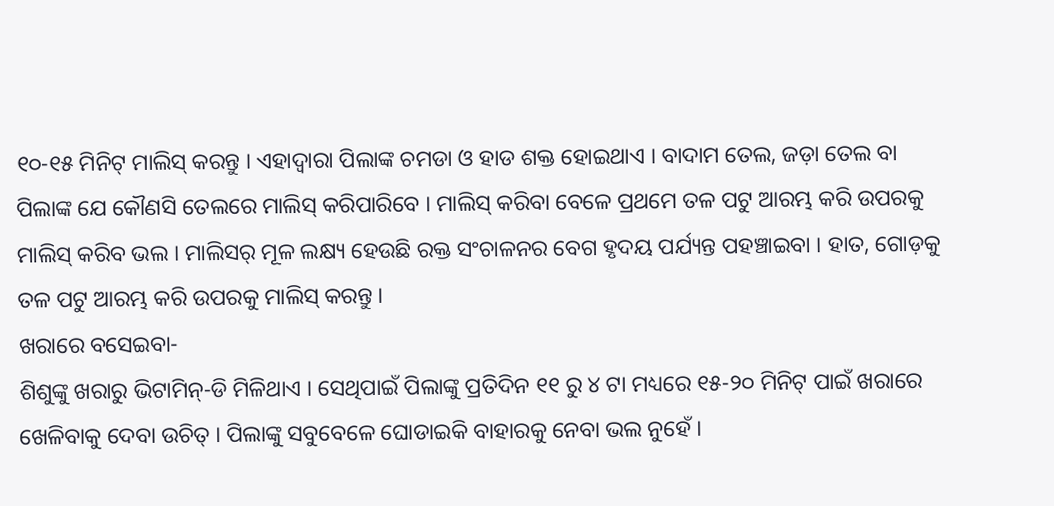୧୦-୧୫ ମିନିଟ୍ ମାଲିସ୍ କରନ୍ତୁ । ଏହାଦ୍ୱାରା ପିଲାଙ୍କ ଚମଡା ଓ ହାଡ ଶକ୍ତ ହୋଇଥାଏ । ବାଦାମ ତେଲ, ଜଡ଼ା ତେଲ ବା ପିଲାଙ୍କ ଯେ କୌଣସି ତେଲରେ ମାଲିସ୍ କରିପାରିବେ । ମାଲିସ୍ କରିବା ବେଳେ ପ୍ରଥମେ ତଳ ପଟୁ ଆରମ୍ଭ କରି ଉପରକୁ ମାଲିସ୍ କରିବ ଭଲ । ମାଲିସର୍ ମୂଳ ଲକ୍ଷ୍ୟ ହେଉଛି ରକ୍ତ ସଂଚାଳନର ବେଗ ହୃଦୟ ପର୍ଯ୍ୟନ୍ତ ପହଞ୍ଚାଇବା । ହାତ, ଗୋଡ଼କୁ ତଳ ପଟୁ ଆରମ୍ଭ କରି ଉପରକୁ ମାଲିସ୍ କରନ୍ତୁ ।
ଖରାରେ ବସେଇବା-
ଶିଶୁଙ୍କୁ ଖରାରୁ ଭିଟାମିନ୍-ଡି ମିଳିଥାଏ । ସେଥିପାଇଁ ପିଲାଙ୍କୁ ପ୍ରତିଦିନ ୧୧ ରୁ ୪ ଟା ମଧ୍ୟରେ ୧୫-୨୦ ମିନିଟ୍ ପାଇଁ ଖରାରେ ଖେଳିବାକୁ ଦେବା ଉଚିତ୍ । ପିଲାଙ୍କୁ ସବୁବେଳେ ଘୋଡାଇକି ବାହାରକୁ ନେବା ଭଲ ନୁହେଁ ।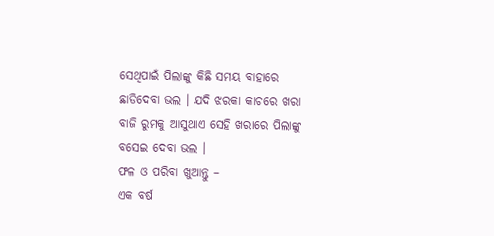ସେଥିପାଇଁ ପିଲାଙ୍କୁ କିଛି ସମୟ ବାହାରେ ଛାଡିଦେବା ଭଲ । ଯଦି ଝରକା କାଚରେ ଖରା ବାଜି ରୁମକୁ ଆସୁଥାଏ ସେହି ଖରାରେ ପିଲାଙ୍କୁ ବସେଇ ଦେବା ଭଲ ।
ଫଳ ଓ ପରିବା ଖୁଆନ୍ତୁ –
ଏକ ବର୍ଷ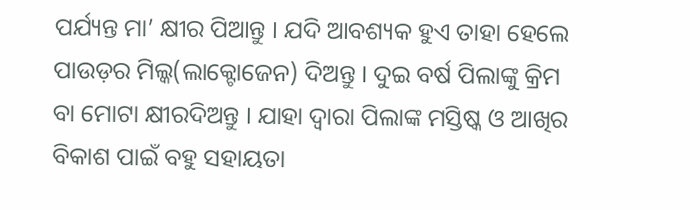ପର୍ଯ୍ୟନ୍ତ ମା’ କ୍ଷୀର ପିଆନ୍ତୁ । ଯଦି ଆବଶ୍ୟକ ହୁଏ ତାହା ହେଲେ ପାଉଡ଼ର ମିଲ୍କ(ଲାକ୍ଟୋଜେନ) ଦିଅନ୍ତୁ । ଦୁଇ ବର୍ଷ ପିଲାଙ୍କୁ କ୍ରିମ ବା ମୋଟା କ୍ଷୀରଦିଅନ୍ତୁ । ଯାହା ଦ୍ୱାରା ପିଲାଙ୍କ ମସ୍ତିଷ୍କ ଓ ଆଖିର ବିକାଶ ପାଇଁ ବହୁ ସହାୟତା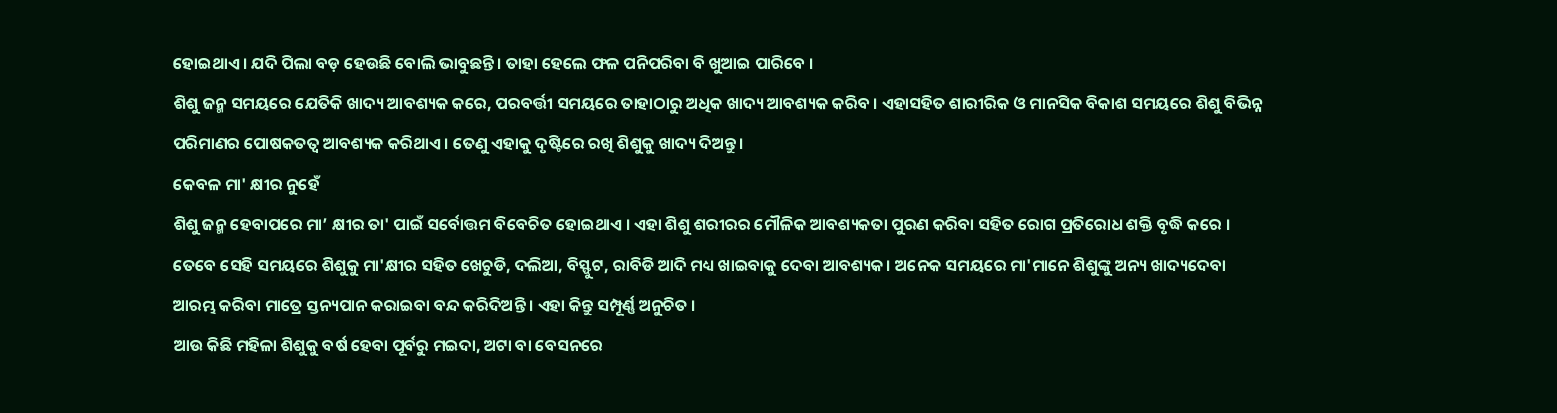ହୋଇଥାଏ । ଯଦି ପିଲା ବଡ଼ ହେଉଛି ବୋଲି ଭାବୁଛନ୍ତି । ତାହା ହେଲେ ଫଳ ପନିପରିବା ବି ଖୁଆଇ ପାରିବେ ।
ଶିଶୁ ଜନ୍ମ ସମୟରେ ଯେତିକି ଖାଦ୍ୟ ଆବଶ୍ୟକ କରେ, ପରବର୍ତ୍ତୀ ସମୟରେ ତାହାଠାରୁ ଅଧିକ ଖାଦ୍ୟ ଆବଶ୍ୟକ କରିବ । ଏହାସହିତ ଶାରୀରିକ ଓ ମାନସିକ ବିକାଶ ସମୟରେ ଶିଶୁ ବିଭିନ୍ନ ପରିମାଣର ପୋଷକତତ୍ଵ ଆବଶ୍ୟକ କରିଥାଏ । ତେଣୁ ଏହାକୁ ଦୃଷ୍ଟିରେ ରଖି ଶିଶୁକୁ ଖାଦ୍ୟ ଦିଅନ୍ତୁ।
କେବଳ ମା' କ୍ଷୀର ନୁହେଁ
ଶିଶୁ ଜନ୍ମ ହେବାପରେ ମା’ କ୍ଷୀର ତା' ପାଇଁ ସର୍ବୋତ୍ତମ ବିବେଚିତ ହୋଇଥାଏ । ଏହା ଶିଶୁ ଶରୀରର ମୌଳିକ ଆବଶ୍ୟକତା ପୁରଣ କରିବା ସହିତ ରୋଗ ପ୍ରତିରୋଧ ଶକ୍ତି ବୃଦ୍ଧି କରେ ।
ତେବେ ସେହି ସମୟରେ ଶିଶୁକୁ ମା'କ୍ଷୀର ସହିତ ଖେଚୁଡି, ଦଲିଆ, ବିସ୍ଫୁଟ, ରାବିଡି ଆଦି ମଧ୍ୟ ଖାଇବାକୁ ଦେବା ଆବଶ୍ୟକ। ଅନେକ ସମୟରେ ମା'ମାନେ ଶିଶୁଙ୍କୁ ଅନ୍ୟ ଖାଦ୍ୟଦେବା ଆରମ୍ଭ କରିବା ମାତ୍ରେ ସ୍ତନ୍ୟପାନ କରାଇବା ବନ୍ଦ କରିଦିଅନ୍ତି । ଏହା କିନ୍ତୁ ସମ୍ପୂର୍ଣ୍ଣ ଅନୁଚିତ ।
ଆଉ କିଛି ମହିଳା ଶିଶୁକୁ ବର୍ଷ ହେବା ପୂର୍ବରୁ ମଇଦା, ଅଟା ବା ବେସନରେ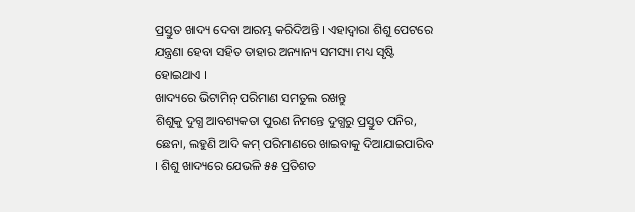ପ୍ରସ୍ତୁତ ଖାଦ୍ୟ ଦେବା ଆରମ୍ଭ କରିଦିଅନ୍ତି । ଏହାଦ୍ଵାରା ଶିଶୁ ପେଟରେ ଯନ୍ତ୍ରଣା ହେବା ସହିତ ତାହାର ଅନ୍ୟାନ୍ୟ ସମସ୍ୟା ମଧ୍ୟ ସୃଷ୍ଟି ହୋଇଥାଏ ।
ଖାଦ୍ୟରେ ଭିଟାମିନ୍ ପରିମାଣ ସମତୁଲ ରଖନ୍ତୁ
ଶିଶୁକୁ ଦୁଗ୍ଧ ଆବଶ୍ୟକତା ପୁରଣ ନିମନ୍ତେ ଦୁଗ୍ଧରୁ ପ୍ରସ୍ତୁତ ପନିର, ଛେନା, ଲହୁଣି ଆଦି କମ୍ ପରିମାଣରେ ଖାଇବାକୁ ଦିଆଯାଇପାରିବ । ଶିଶୁ ଖାଦ୍ୟରେ ଯେଭଳି ୫୫ ପ୍ରତିଶତ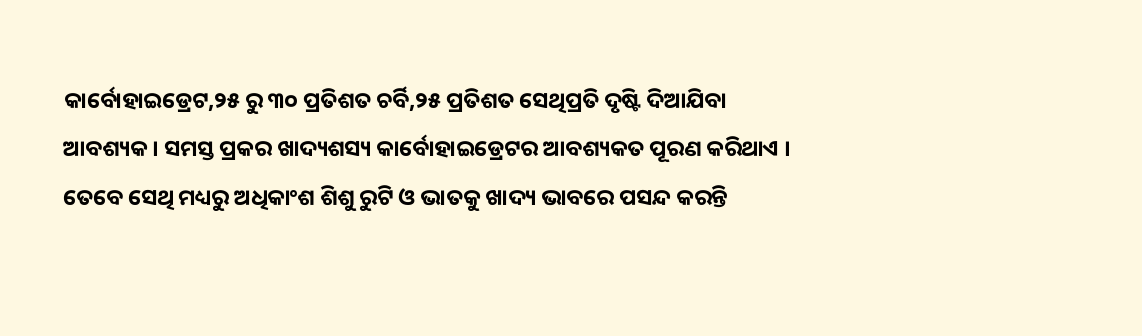କାର୍ବୋହାଇଡ୍ରେଟ,୨୫ ରୁ ୩୦ ପ୍ରତିଶତ ଚର୍ବି,୨୫ ପ୍ରତିଶତ ସେଥିପ୍ରତି ଦୃଷ୍ଟି ଦିଆଯିବା ଆବଶ୍ୟକ । ସମସ୍ତ ପ୍ରକର ଖାଦ୍ୟଶସ୍ୟ କାର୍ବୋହାଇଡ୍ରେଟର ଆବଶ୍ୟକତ ପୂରଣ କରିଥାଏ । ତେବେ ସେଥି ମଧ୍ୟରୁ ଅଧିକାଂଶ ଶିଶୁ ରୁଟି ଓ ଭାତକୁ ଖାଦ୍ୟ ଭାବରେ ପସନ୍ଦ କରନ୍ତି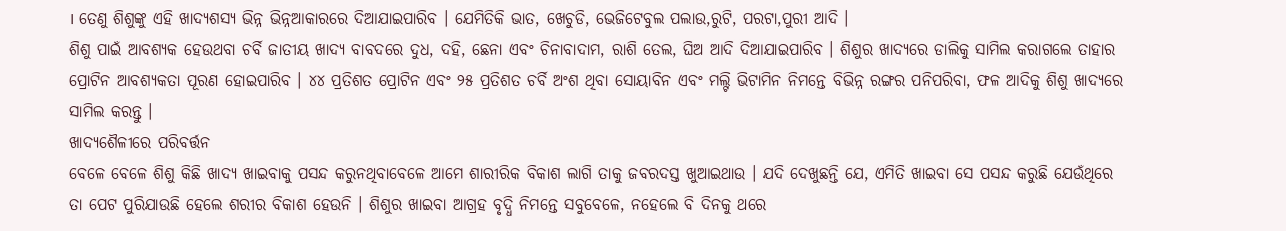। ତେଣୁ ଶିଶୁଙ୍କୁ ଏହି ଖାଦ୍ୟଶସ୍ୟ ଭିନ୍ନ ଭିନ୍ନଆକାରରେ ଦିଆଯାଇପାରିବ । ଯେମିତିକି ଭାତ, ଖେଚୁଡି, ଭେଜିଟେବୁଲ ପଲାଉ,ରୁଟି, ପରଟା,ପୁରୀ ଆଦି ।
ଶିଶୁ ପାଇଁ ଆବଶ୍ୟକ ହେଉଥବା ଚର୍ବି ଜାତୀୟ ଖାଦ୍ୟ ବାବଦରେ ଦୁଧ, ଦହି, ଛେନା ଏବଂ ଚିନାବାଦାମ, ରାଶି ତେଲ, ଘିଅ ଆଦି ଦିଆଯାଇପାରିବ । ଶିଶୁର ଖାଦ୍ୟରେ ଡାଲିକୁ ସାମିଲ କରାଗଲେ ତାହାର ପ୍ରୋଟିନ ଆବଶ୍ୟକତା ପୂରଣ ହୋଇପାରିବ । ୪୪ ପ୍ରତିଶତ ପ୍ରୋଟିନ ଏବଂ ୨୫ ପ୍ରତିଶତ ଚର୍ବି ଅଂଶ ଥିବା ସୋୟାବିନ ଏବଂ ମଲ୍ଟି ଭିଟାମିନ ନିମନ୍ତେ ବିଭିନ୍ନ ରଙ୍ଗର ପନିପରିବା, ଫଳ ଆଦିକୁ ଶିଶୁ ଖାଦ୍ୟରେ ସାମିଲ କରନ୍ତୁ ।
ଖାଦ୍ୟଶୈଳୀରେ ପରିବର୍ତ୍ତନ
ବେଳେ ବେଳେ ଶିଶୁ କିଛି ଖାଦ୍ୟ ଖାଇବାକୁ ପସନ୍ଦ କରୁନଥିବାବେଳେ ଆମେ ଶାରୀରିକ ବିକାଶ ଲାଗି ତାକୁ ଜବରଦସ୍ତ ଖୁଆଇଥାଉ । ଯଦି ଦେଖୁଛନ୍ତି ଯେ, ଏମିତି ଖାଇବା ସେ ପସନ୍ଦ କରୁଛି ଯେଉଁଥିରେ ତା ପେଟ ପୁରିଯାଉଛି ହେଲେ ଶରୀର ବିକାଶ ହେଉନି । ଶିଶୁର ଖାଇବା ଆଗ୍ରହ ବୃଦ୍ଧି ନିମନ୍ତେ ସବୁବେଳେ, ନହେଲେ ବି ଦିନକୁ ଥରେ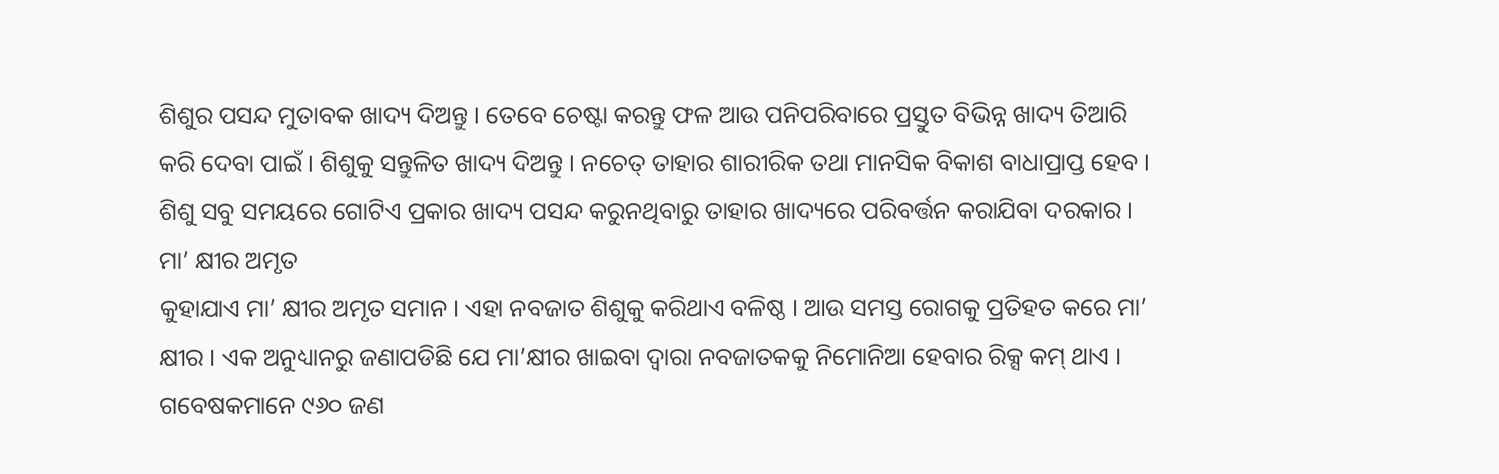ଶିଶୁର ପସନ୍ଦ ମୁତାବକ ଖାଦ୍ୟ ଦିଅନ୍ତୁ । ତେବେ ଚେଷ୍ଟା କରନ୍ତୁ ଫଳ ଆଉ ପନିପରିବାରେ ପ୍ରସ୍ତୁତ ବିଭିନ୍ନ ଖାଦ୍ୟ ତିଆରି କରି ଦେବା ପାଇଁ । ଶିଶୁକୁ ସନ୍ତୁଳିତ ଖାଦ୍ୟ ଦିଅନ୍ତୁ । ନଚେତ୍ ତାହାର ଶାରୀରିକ ତଥା ମାନସିକ ବିକାଶ ବାଧାପ୍ରାପ୍ତ ହେବ । ଶିଶୁ ସବୁ ସମୟରେ ଗୋଟିଏ ପ୍ରକାର ଖାଦ୍ୟ ପସନ୍ଦ କରୁନଥିବାରୁ ତାହାର ଖାଦ୍ୟରେ ପରିବର୍ତ୍ତନ କରାଯିବା ଦରକାର ।
ମା’ କ୍ଷୀର ଅମୃତ
କୁହାଯାଏ ମା’ କ୍ଷୀର ଅମୃତ ସମାନ । ଏହା ନବଜାତ ଶିଶୁକୁ କରିଥାଏ ବଳିଷ୍ଠ । ଆଉ ସମସ୍ତ ରୋଗକୁ ପ୍ରତିହତ କରେ ମା’ କ୍ଷୀର । ଏକ ଅନୁଧ୍ୟାନରୁ ଜଣାପଡିଛି ଯେ ମା’କ୍ଷୀର ଖାଇବା ଦ୍ୱାରା ନବଜାତକକୁ ନିମୋନିଆ ହେବାର ରିକ୍ସ କମ୍ ଥାଏ । ଗବେଷକମାନେ ୯୬୦ ଜଣ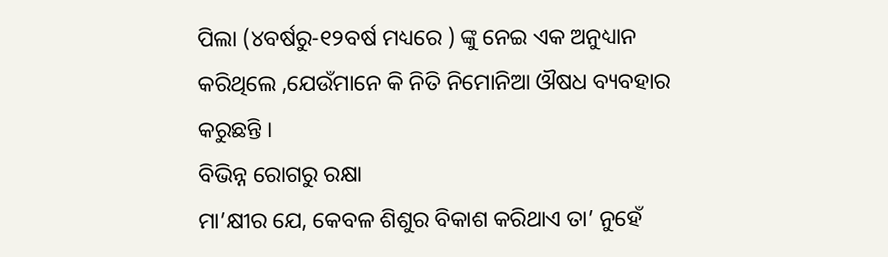ପିଲା (୪ବର୍ଷରୁ-୧୨ବର୍ଷ ମଧ୍ୟରେ ) ଙ୍କୁ ନେଇ ଏକ ଅନୁଧ୍ୟାନ କରିଥିଲେ ,ଯେଉଁମାନେ କି ନିତି ନିମୋନିଆ ଔଷଧ ବ୍ୟବହାର କରୁଛନ୍ତି ।
ବିଭିନ୍ନ ରୋଗରୁ ରକ୍ଷା
ମା’କ୍ଷୀର ଯେ, କେବଳ ଶିଶୁର ବିକାଶ କରିଥାଏ ତା’ ନୁହେଁ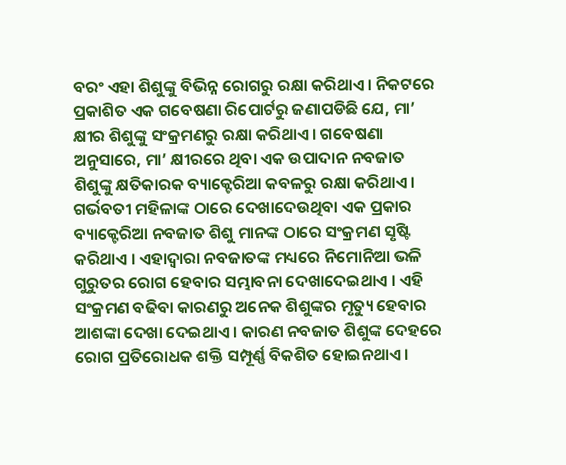ବରଂ ଏହା ଶିଶୁଙ୍କୁ ବିଭିନ୍ନ ରୋଗରୁ ରକ୍ଷା କରିଥାଏ। ନିକଟରେ ପ୍ରକାଶିତ ଏକ ଗବେଷଣା ରିପୋର୍ଟରୁ ଜଣାପଡିଛି ଯେ, ମା’ କ୍ଷୀର ଶିଶୁଙ୍କୁ ସଂକ୍ରମଣରୁ ରକ୍ଷା କରିଥାଏ। ଗବେଷଣା ଅନୁସାରେ, ମା’ କ୍ଷୀରରେ ଥିବା ଏକ ଉପାଦାନ ନବଜାତ ଶିଶୁଙ୍କୁ କ୍ଷତିକାରକ ବ୍ୟାକ୍ଟେରିଆ କବଳରୁ ରକ୍ଷା କରିଥାଏ। ଗର୍ଭବତୀ ମହିଳାଙ୍କ ଠାରେ ଦେଖାଦେଉଥିବା ଏକ ପ୍ରକାର ବ୍ୟାକ୍ଟେରିଆ ନବଜାତ ଶିଶୁ ମାନଙ୍କ ଠାରେ ସଂକ୍ରମଣ ସୃଷ୍ଟି କରିଥାଏ । ଏହାଦ୍ୱାରା ନବଜାତଙ୍କ ମଧ୍ୟରେ ନିମୋନିଆ ଭଳି ଗୁରୁତର ରୋଗ ହେବାର ସମ୍ଭାବନା ଦେଖାଦେଇଥାଏ । ଏହି ସଂକ୍ରମଣ ବଢିବା କାରଣରୁ ଅନେକ ଶିଶୁଙ୍କର ମୃତ୍ୟୁ ହେବାର ଆଶଙ୍କା ଦେଖା ଦେଇଥାଏ । କାରଣ ନବଜାତ ଶିଶୁଙ୍କ ଦେହରେ ରୋଗ ପ୍ରତିରୋଧକ ଶକ୍ତି ସମ୍ପୂର୍ଣ୍ଣ ବିକଶିତ ହୋଇନଥାଏ ।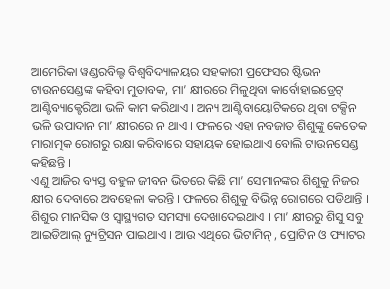ଆମେରିକା ୱଣ୍ଡରବିଲ୍ଟ ବିଶ୍ୱବିଦ୍ୟାଳୟର ସହକାରୀ ପ୍ରଫେସର ଷ୍ଟିଭନ ଟାଉନସେଣ୍ଡଙ୍କ କହିବା ମୁତାବକ, ମା’ କ୍ଷୀରରେ ମିଳୁଥିବା କାର୍ବୋହାଇଡ୍ରେଟ୍ ଆଣ୍ଟିବ୍ୟାକ୍ଟେରିଆ ଭଳି କାମ କରିଥାଏ । ଅନ୍ୟ ଆଣ୍ଟିବାୟୋଟିକରେ ଥିବା ଟକ୍ସିନ ଭଳି ଉପାଦାନ ମା’ କ୍ଷୀରରେ ନ ଥାଏ । ଫଳରେ ଏହା ନବଜାତ ଶିଶୁଙ୍କୁ କେତେକ ମାରାତ୍ମକ ରୋଗରୁ ରକ୍ଷା କରିବାରେ ସହାୟକ ହୋଇଥାଏ ବୋଲି ଟାଉନସେଣ୍ଡ କହିଛନ୍ତି ।
ଏଣୁ ଆଜିର ବ୍ୟସ୍ତ ବହୁଳ ଜୀବନ ଭିତରେ କିଛି ମା’ ସେମାନଙ୍କର ଶିଶୁକୁ ନିଜର କ୍ଷୀର ଦେବାରେ ଅବହେଳା କରନ୍ତି । ଫଳରେ ଶିଶୁକୁ ବିଭିନ୍ନ ରୋଗରେ ପଡିଥାନ୍ତି । ଶିଶୁର ମାନସିକ ଓ ସ୍ୱାସ୍ଥ୍ୟଗତ ସମସ୍ୟା ଦେଖାଦେଇଥାଏ । ମା’ କ୍ଷୀରରୁ ଶିସୁ ସବୁ ଆଇଡିଆଲ୍ ନ୍ୟୁଟ୍ରିସନ ପାଇଥାଏ । ଆଉ ଏଥିରେ ଭିଟାମିନ୍ , ପ୍ରୋଟିନ ଓ ଫ୍ୟାଟର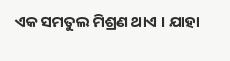ଏକ ସମତୁଲ ମିଶ୍ରଣ ଥାଏ । ଯାହା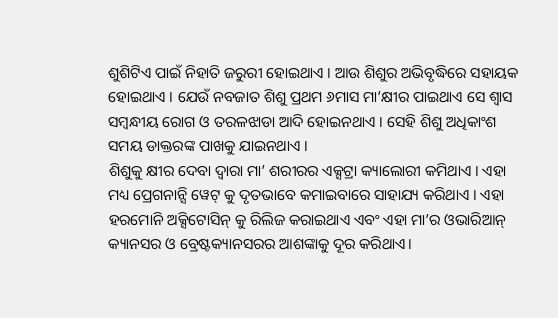ଶୁଶିଟିଏ ପାଇଁ ନିହାତି ଜରୁରୀ ହୋଇଥାଏ । ଆଉ ଶିଶୁର ଅଭିବୃଦ୍ଧିରେ ସହାୟକ ହୋଇଥାଏ । ଯେଉଁ ନବଜାତ ଶିଶୁ ପ୍ରଥମ ୬ମାସ ମା’କ୍ଷୀର ପାଇଥାଏ ସେ ଶ୍ୱାସ ସମ୍ବନ୍ଧୀୟ ରୋଗ ଓ ତରଳଝାଡା ଆଦି ହୋଇନଥାଏ । ସେହି ଶିଶୁ ଅଧିକାଂଶ ସମୟ ଡାକ୍ତରଙ୍କ ପାଖକୁ ଯାଇନଥାଏ ।
ଶିଶୁକୁ କ୍ଷୀର ଦେବା ଦ୍ୱାରା ମା’ ଶରୀରର ଏକ୍ସଟ୍ରା କ୍ୟାଲୋରୀ କମିଥାଏ । ଏହା ମଧ୍ୟ ପ୍ରେଗନାନ୍ସି ୱେଟ୍ କୁ ଦୃତଭାବେ କମାଇବାରେ ସାହାଯ୍ୟ କରିଥାଏ । ଏହା ହରମୋନି ଅକ୍ସିଟୋସିନ୍ କୁ ରିଲିଜ କରାଇଥାଏ ଏବଂ ଏହା ମା’ର ଓଭାରିଆନ୍ କ୍ୟାନସର ଓ ବ୍ରେଷ୍ଟକ୍ୟାନସରର ଆଶଙ୍କାକୁ ଦୂର କରିଥାଏ।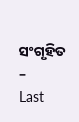ସଂଗୃହିତ –
Last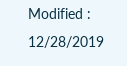Modified : 12/28/2019